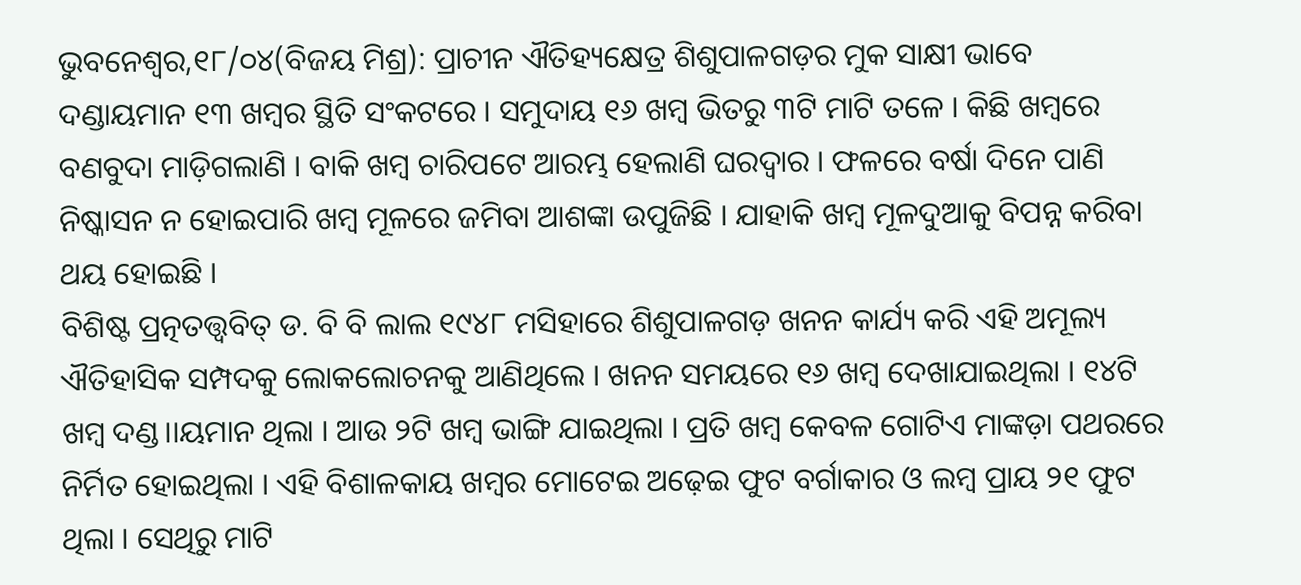ଭୁବନେଶ୍ୱର,୧୮/୦୪(ବିଜୟ ମିଶ୍ର): ପ୍ରାଚୀନ ଐତିହ୍ୟକ୍ଷେତ୍ର ଶିଶୁପାଳଗଡ଼ର ମୁକ ସାକ୍ଷୀ ଭାବେ ଦଣ୍ଡାୟମାନ ୧୩ ଖମ୍ବର ସ୍ଥିତି ସଂକଟରେ । ସମୁଦାୟ ୧୬ ଖମ୍ବ ଭିତରୁ ୩ଟି ମାଟି ତଳେ । କିଛି ଖମ୍ବରେ ବଣବୁଦା ମାଡ଼ିଗଲାଣି । ବାକି ଖମ୍ବ ଚାରିପଟେ ଆରମ୍ଭ ହେଲାଣି ଘରଦ୍ୱାର । ଫଳରେ ବର୍ଷା ଦିନେ ପାଣି ନିଷ୍କାସନ ନ ହୋଇପାରି ଖମ୍ବ ମୂଳରେ ଜମିବା ଆଶଙ୍କା ଉପୁଜିଛି । ଯାହାକି ଖମ୍ବ ମୂଳଦୁଆକୁ ବିପନ୍ନ କରିବା ଥୟ ହୋଇଛି ।
ବିଶିଷ୍ଟ ପ୍ରତ୍ନତତ୍ତ୍ୱବିତ୍ ଡ. ବି ବି ଲାଲ ୧୯୪୮ ମସିହାରେ ଶିଶୁପାଳଗଡ଼ ଖନନ କାର୍ଯ୍ୟ କରି ଏହି ଅମୂଲ୍ୟ ଐତିହାସିକ ସମ୍ପଦକୁ ଲୋକଲୋଚନକୁ ଆଣିଥିଲେ । ଖନନ ସମୟରେ ୧୬ ଖମ୍ବ ଦେଖାଯାଇଥିଲା । ୧୪ଟି ଖମ୍ବ ଦଣ୍ଡ।।ୟମାନ ଥିଲା । ଆଉ ୨ଟି ଖମ୍ବ ଭାଙ୍ଗି ଯାଇଥିଲା । ପ୍ରତି ଖମ୍ବ କେବଳ ଗୋଟିଏ ମାଙ୍କଡ଼ା ପଥରରେ ନିର୍ମିତ ହୋଇଥିଲା । ଏହି ବିଶାଳକାୟ ଖମ୍ବର ମୋଟେଇ ଅଢ଼େଇ ଫୁଟ ବର୍ଗାକାର ଓ ଲମ୍ବ ପ୍ରାୟ ୨୧ ଫୁଟ ଥିଲା । ସେଥିରୁ ମାଟି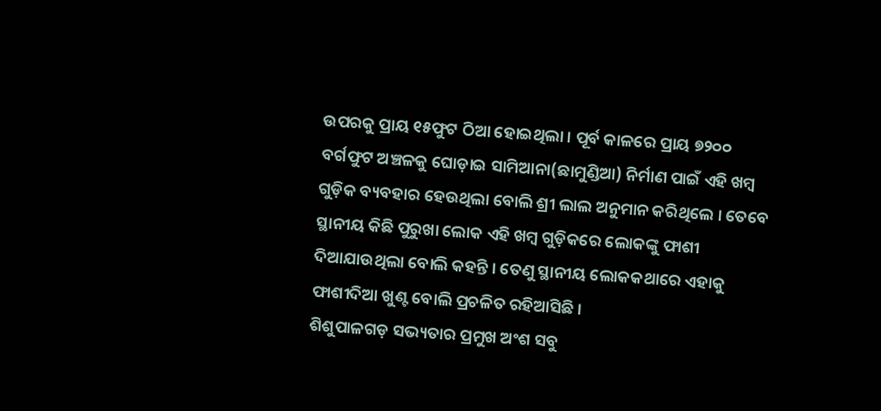ଉପରକୁ ପ୍ରାୟ ୧୫ଫୁଟ ଠିଆ ହୋଇଥିଲା । ପୂର୍ବ କାଳରେ ପ୍ରାୟ ୭୨୦୦ ବର୍ଗଫୁଟ ଅଞ୍ଚଳକୁ ଘୋଡ଼ାଇ ସାମିଆନା(ଛାମୁଣ୍ଡିଆ) ନିର୍ମାଣ ପାଇଁ ଏହି ଖମ୍ବ ଗୁଡ଼ିକ ବ୍ୟବହାର ହେଉଥିଲା ବୋଲି ଶ୍ରୀ ଲାଲ ଅନୁମାନ କରିଥିଲେ । ତେବେ ସ୍ଥାନୀୟ କିଛି ପୁରୁଖା ଲୋକ ଏହି ଖମ୍ବ ଗୁଡ଼ିକରେ ଲୋକଙ୍କୁ ଫାଶୀ ଦିଆଯାଉଥିଲା ବୋଲି କହନ୍ତି । ତେଣୁ ସ୍ଥାନୀୟ ଲୋକକଥାରେ ଏହାକୁ ଫାଶୀଦିଆ ଖୁଣ୍ଟ ବୋଲି ପ୍ରଚଳିତ ରହିଆସିଛି ।
ଶିଶୁପାଳଗଡ଼ ସଭ୍ୟତାର ପ୍ରମୁଖ ଅଂଶ ସବୁ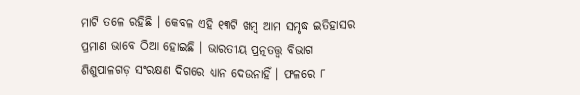ମାଟି ତଳେ ରହିଛି । କେବଳ ଏହି ୧୩ଟି ଖମ୍ବ ଆମ ସମୃଦ୍ଧ ଇତିହାସର ପ୍ରମାଣ ଭାବେ ଠିଆ ହୋଇଛି । ଭାରତୀୟ ପ୍ରତ୍ନତତ୍ତ୍ୱ ବିଭାଗ ଶିଶୁପାଳଗଡ଼ ସଂରକ୍ଷଣ ଦିଗରେ ଧ୍ୟାନ ଦେଉନାହିଁ । ଫଳରେ ୮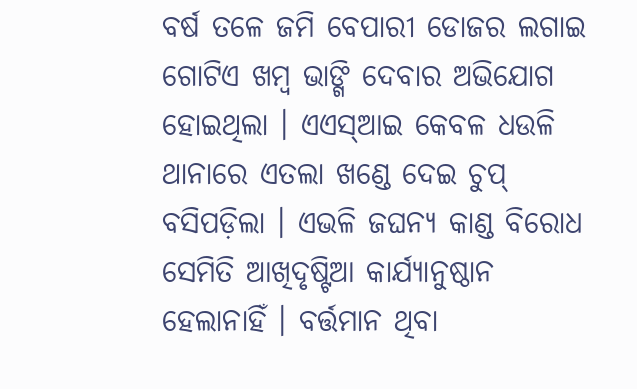ବର୍ଷ ତଳେ ଜମି ବେପାରୀ ଡୋଜର ଲଗାଇ ଗୋଟିଏ ଖମ୍ବ ଭାଙ୍ଗି ଦେବାର ଅଭିଯୋଗ ହୋଇଥିଲା । ଏଏସ୍ଆଇ କେବଳ ଧଉଳି ଥାନାରେ ଏତଲା ଖଣ୍ଡେ ଦେଇ ଚୁପ୍ ବସିପଡ଼ିଲା । ଏଭଳି ଜଘନ୍ୟ କାଣ୍ଡ ବିରୋଧ ସେମିତି ଆଖିଦୃଷ୍ଟିଆ କାର୍ଯ୍ୟାନୁଷ୍ଠାନ ହେଲାନାହିଁ । ବର୍ତ୍ତମାନ ଥିବା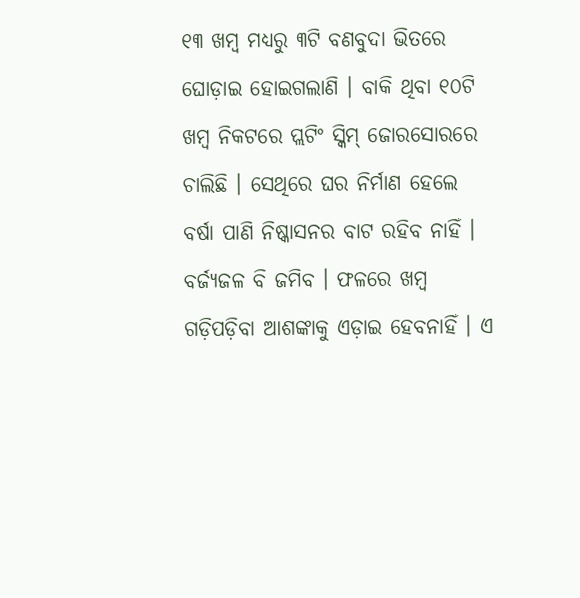୧୩ ଖମ୍ବ ମଧ୍ୟରୁ ୩ଟି ବଣବୁଦା ଭିତରେ ଘୋଡ଼ାଇ ହୋଇଗଲାଣି । ବାକି ଥିବା ୧୦ଟି ଖମ୍ବ ନିକଟରେ ପ୍ଲଟିଂ ସ୍କିମ୍ ଜୋରସୋରରେ ଚାଲିଛି । ସେଥିରେ ଘର ନିର୍ମାଣ ହେଲେ ବର୍ଷା ପାଣି ନିଷ୍କାସନର ବାଟ ରହିବ ନାହିଁ । ବର୍ଜ୍ୟଜଳ ବି ଜମିବ । ଫଳରେ ଖମ୍ବ ଗଡ଼ିପଡ଼ିବା ଆଶଙ୍କାକୁ ଏଡ଼ାଇ ହେବନାହିଁ । ଏ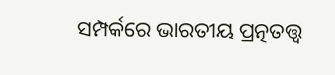ସମ୍ପର୍କରେ ଭାରତୀୟ ପ୍ରତ୍ନତତ୍ତ୍ୱ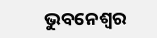ଭୁବନେଶ୍ୱର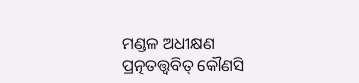ମଣ୍ଡଳ ଅଧୀକ୍ଷଣ ପ୍ରତ୍ନତତ୍ତ୍ୱବିତ୍ କୌଣସି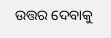ଉତ୍ତର ଦେବାକୁ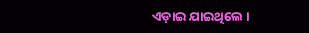ଏଡ଼ାଇ ଯାଇଥିଲେ ।